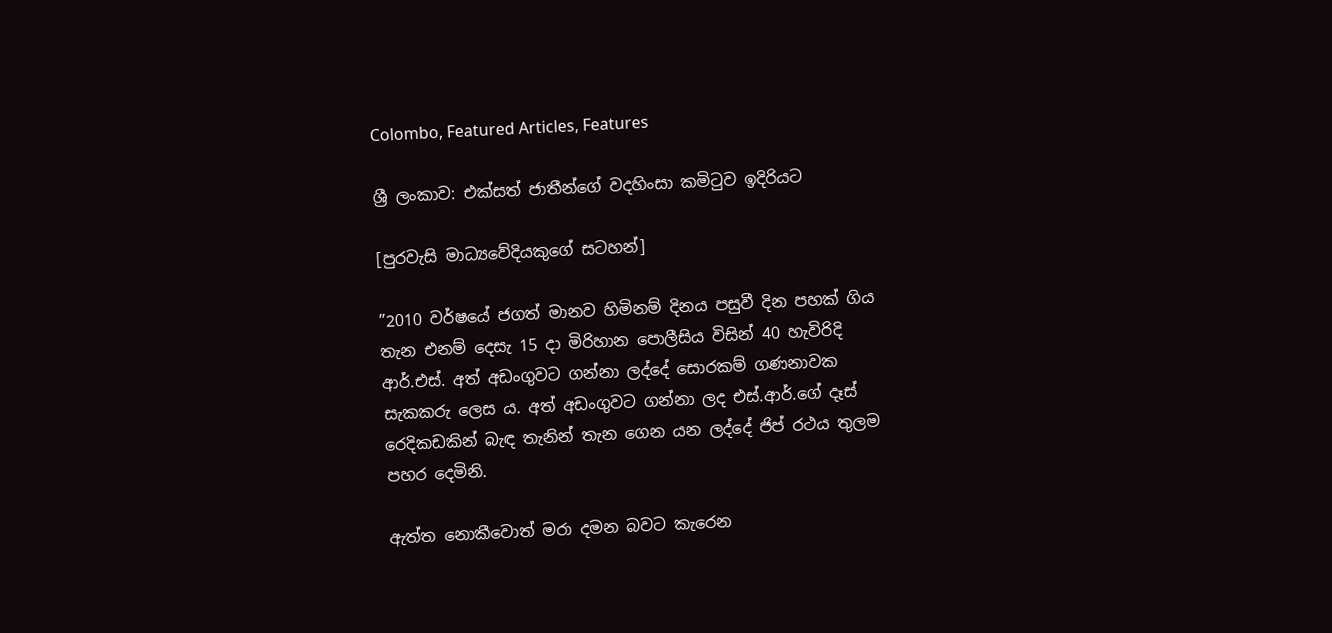Colombo, Featured Articles, Features

ශ්‍රී ලංකාව: එක්සත් ජාතීන්ගේ වදහිංසා කමිටුව ඉදිරියට

[පුරවැසි මාධ්‍යවේදියකුගේ සටහන්]

”2010 වර්ෂයේ ජගත් මානව හිමිනම් දිනය පසුවී දින පහක් ගිය තැන එනම් දෙසැ 15 දා මිරිහාන පොලීසිය විසින් 40 හැවිරිදි ආර්.එස්. අත් අඩංගුවට ගන්නා ලද්දේ සොරකම් ගණනාවක සැකකරු ලෙස ය. අත් අඩංගුවට ගන්නා ලද එස්.ආර්.ගේ දෑස් රෙදිකඩකින් බැඳ තැනින් තැන ගෙන යන ලද්දේ ජිප් රථය තුලම පහර දෙමිනි.

ඇත්ත නොකීවොත් මරා දමන බවට කැරෙන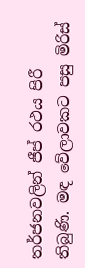තර්ජනවලින් ජීප් රථය පිරී තිබුණි. මඳ වේලාවකට පසු මිරිස්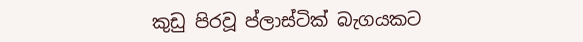කුඩු පිරවූ ප්ලාස්ටික් බැගයකට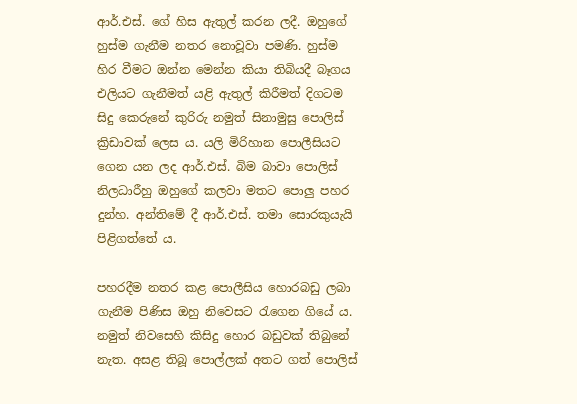ආර්.එස්. ගේ හිස ඇතුල් කරන ලදී. ඔහුගේ හුස්ම ගැනීම නතර නොවූවා පමණි. හුස්ම හිර වීමට ඔන්න මෙන්න කියා තිබියදී බෑගය එලියට ගැනීමත් යළි ඇතුල් කිරීමත් දිගටම සිදු කෙරුනේ කුරිරු නමුත් සිනාමුසු පොලිස් ක්‍රිඩාවක් ලෙස ය. යලි මිරිහාන පොලීසියට ගෙන යන ලද ආර්.එස්. බිම බාවා පොලිස් නිලධාරීහු ඔහුගේ කලවා මතට පොලු පහර දුන්හ. අන්තිමේ දී ආර්.එස්. තමා සොරකුයැයි පිළිගත්තේ ය.

පහරදීම නතර කළ පොලීසිය හොරබඩු ලබා ගැනීම පිණිස ඔහු නිවෙසට රැගෙන ගියේ ය. නමුත් නිවසෙහි කිසිදු හොර බඩුවක් තිබුනේ නැත. අසළ තිබූ පොල්ලක් අතට ගත් පොලිස්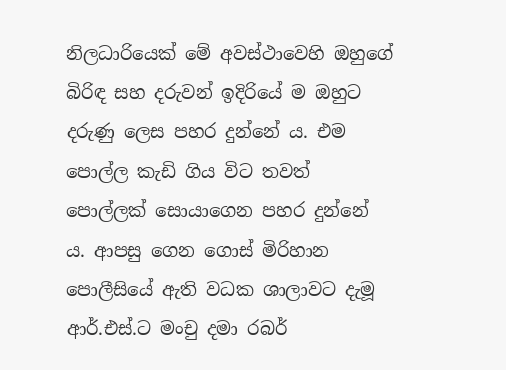නිලධාරියෙක් මේ අවස්ථාවෙහි ඔහුගේ බිරිඳ සහ දරුවන් ඉදිරියේ ම ඔහුට දරුණු ලෙස පහර දුන්නේ ය. එම පොල්ල කැඩි ගිය විට තවත් පොල්ලක් සොයාගෙන පහර දුන්නේ ය. ආපසු ගෙන ගොස් මිරිහාන පොලීසියේ ඇති වධක ශාලාවට දැමූ ආර්.එස්.ට මංචු දමා රබර්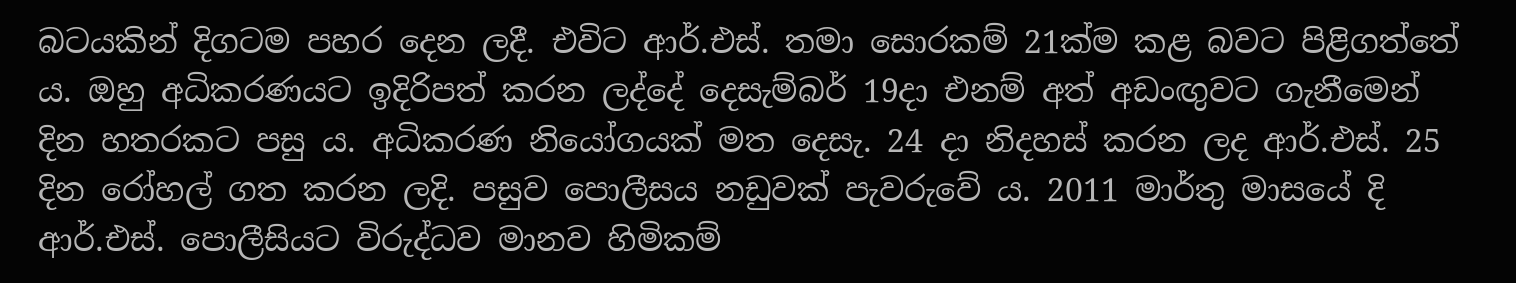බටයකින් දිගටම පහර දෙන ලදී. එවිට ආර්.එස්. තමා සොරකම් 21ක්ම කළ බවට පිළිගත්තේ ය. ඔහු අධිකරණයට ඉදිරිපත් කරන ලද්දේ දෙසැම්බර් 19දා එනම් අත් අඩංඟුවට ගැනීමෙන් දින හතරකට පසු ය. අධිකරණ නියෝගයක් මත දෙසැ. 24 දා නිදහස් කරන ලද ආර්.එස්. 25 දින රෝහල් ගත කරන ලදි. පසුව පොලීසය නඩුවක් පැවරුවේ ය. 2011 මාර්තු මාසයේ දි ආර්.එස්. පොලීසියට විරුද්ධව මානව හිමිකම්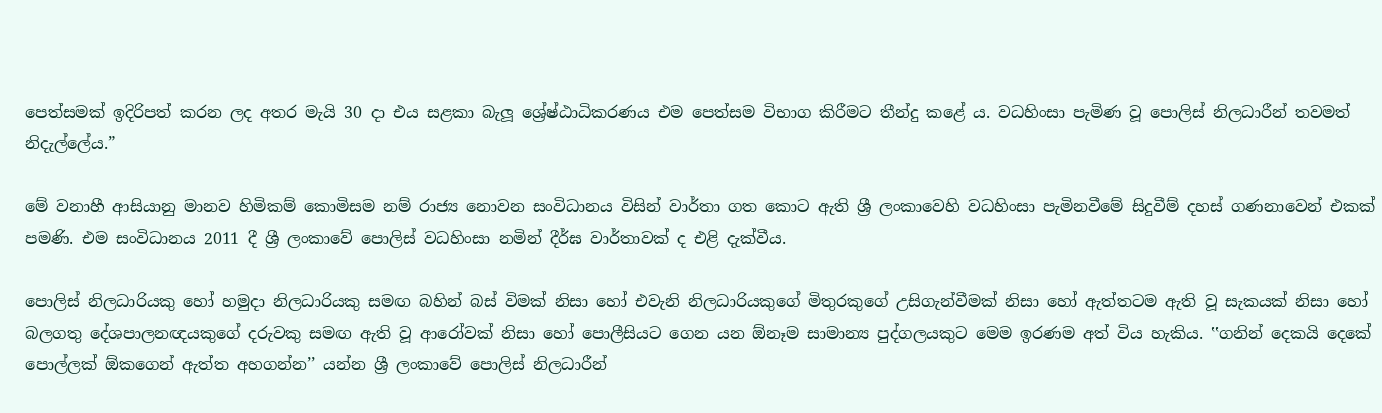පෙත්සමක් ඉදිරිපත් කරන ලද අතර මැයි 30 දා එය සළකා බැලූ ශ්‍රේෂ්ඨාධිකරණය එම පෙත්සම විභාග කිරීමට තීන්දු කළේ ය. වධහිංසා පැමිණ වූ පොලිස් නිලධාරීන් තවමත් නිදැල්ලේය.”

මේ වනාහී ආසියානු මානව හිමිකම් කොමිසම නම් රාජ්‍ය නොවන සංවිධානය විසින් වාර්තා ගත කොට ඇති ශ්‍රී ලංකාවෙහි වධහිංසා පැමිනවීමේ සිදුවීම් දහස් ගණනාවෙන් එකක් පමණි. එම සංවිධානය 2011 දී ශ්‍රී ලංකාවේ පොලිස් වධහිංසා නමින් දීර්ඝ වාර්තාවක් ද එළි දැක්වීය.

පොලිස් නිලධාරියකු හෝ හමුදා නිලධාරියකු සමඟ බහින් බස් විමක් නිසා හෝ එවැනි නිලධාරියකුගේ මිතුරකුගේ උසිගැන්වීමක් නිසා හෝ ඇත්තටම ඇති වූ සැකයක් නිසා හෝ බලගතු දේශපාලනඥයකුගේ දරුවකු සමඟ ඇති වූ ආරෝවක් නිසා හෝ පොලීසියට ගෙන යන ඕනෑම සාමාන්‍ය පුද්ගලයකුට මෙම ඉරණම අත් විය හැකිය. ‛‛ගනින් දෙකයි දෙකේ පොල්ලක් ඕකගෙන් ඇත්ත අහගන්න’’ යන්න ශ්‍රී ලංකාවේ පොලිස් නිලධාරීන්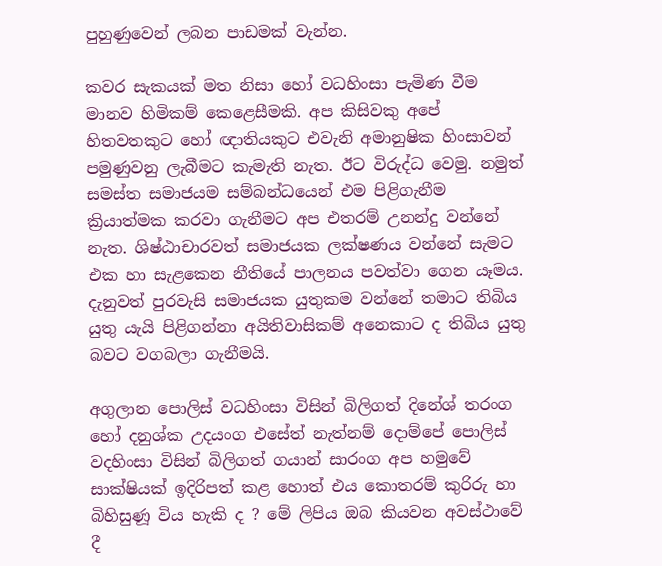පුහුණුවෙන් ලබන පාඩමක් වැන්න.

කවර සැකයක් මත නිසා හෝ වධහිංසා පැමිණ වීම මානව හිමිකම් කෙළෙසීමකි. අප කිසිවකු අපේ හිතවතකුට හෝ ඥාතියකුට එවැනි අමානුෂික හිංසාවන් පමුණුවනු ලැබීමට කැමැති නැත. ඊට විරුද්ධ වෙමු. නමුත් සමස්ත සමාජයම සම්බන්ධයෙන් එම පිළිගැනීම ක්‍රියාත්මක කරවා ගැනීමට අප එතරම් උනන්දු වන්නේ නැත. ශිෂ්ඨාචාරවත් සමාජයක ලක්ෂණය වන්නේ සැමට එක හා සැළකෙන නීතියේ පාලනය පවත්වා ගෙන යෑමය. දැනුවත් පුරවැසි සමාජයක යුතුකම වන්නේ තමාට තිබිය යුතු යැයි පිළිගන්නා අයිතිවාසිකම් අනෙකාට ද තිබිය යුතු බවට වගබලා ගැනීමයි.

අගුලාන පොලිස් වධහිංසා විසින් බිලිගත් දිනේශ් තරංග හෝ දනුශ්ක උදයංග එසේත් නැත්නම් දොම්පේ පොලිස් වදහිංසා විසින් බිලිගත් ගයාන් සාරංග අප හමුවේ සාක්ෂියක් ඉදිරිපත් කළ හොත් එය කොතරම් කුරිරු හා බිහිසුණූ විය හැකි ද ? මේ ලිපිය ඔබ කියවන අවස්ථාවේ දී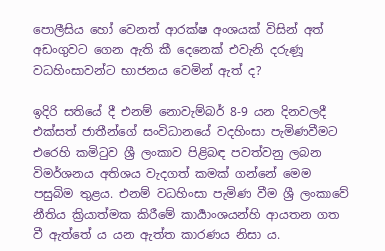පොලීසිය හෝ වෙනත් ආරක්ෂ අංශයක් විසින් අත් අඩංගුවට ගෙන ඇති කී දෙනෙක් එවැනි දරුණූ වධහිංසාවන්ට භාජනය වෙමින් ඇත් ද?

ඉදිරි සතියේ දී එනම් නොවැම්බර් 8-9 යන දිනවලදී එක්සත් ජාතීන්ගේ සංවිධානයේ වදහිංසා පැමිණවීමට එරෙහි කමිටුව ශ්‍රී ලංකාව පිළිබඳ පවත්වනු ලබන විමර්ශනය අතිශය වැදගත් කමක් ගන්නේ මෙම පසුබිම තුළය. එනම් වධහිංසා පැමිණ වීම ශ්‍රී ලංකාවේ නීතිය ක්‍රියාත්මක කිරීමේ කාර්‍යාංශයන්හි ආයතන ගත වී ඇත්තේ ය යන ඇත්ත කාරණය නිසා ය.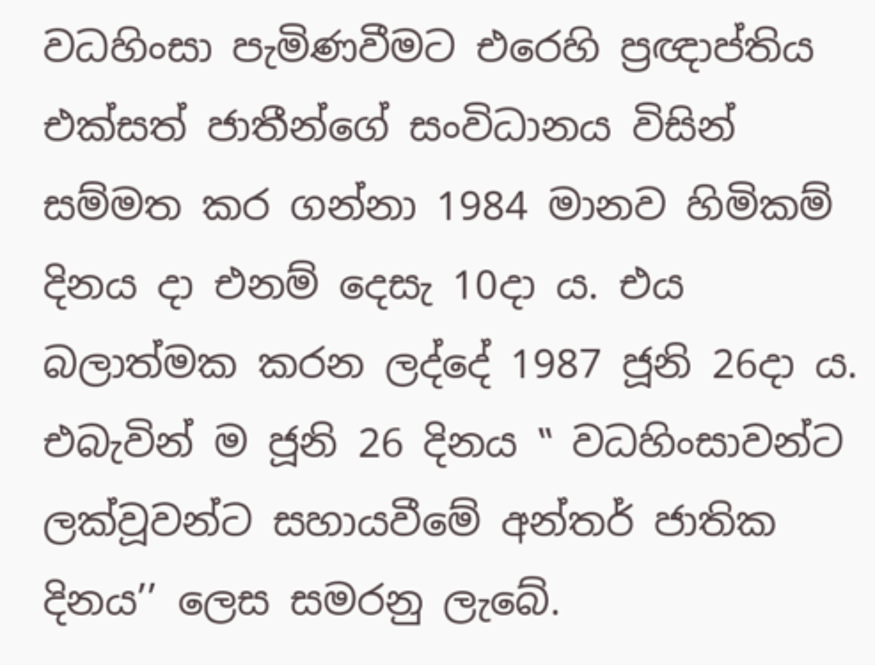වධහිංසා පැමිණවීමට එරෙහි ප්‍රඥාප්තිය එක්සත් ජාතීන්ගේ සංවිධානය විසින් සම්මත කර ගන්නා 1984 මානව හිමිකම් දිනය දා එනම් දෙසැ 10දා ය. එය බලාත්මක කරන ලද්දේ 1987 ජූනි 26දා ය. එබැවින් ම ජූනි 26 දිනය ‛‛ වධහිංසාවන්ට ලක්වූවන්ට සහායවීමේ අන්තර් ජාතික දිනය’’ ලෙස සමරනු ලැබේ.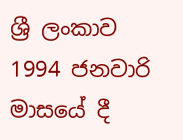ශ්‍රී ලංකාව 1994 ජනවාරි මාසයේ දී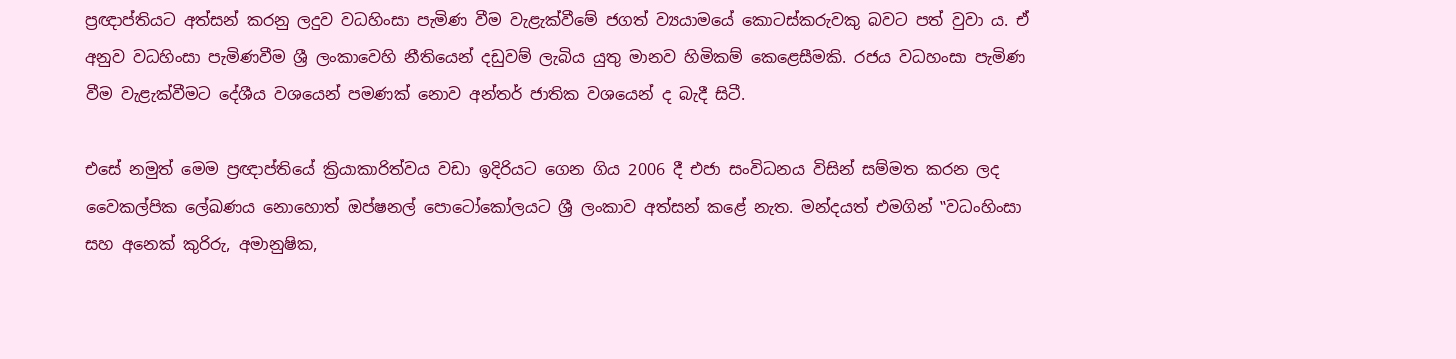ප්‍රඥාප්තියට අත්සන් කරනු ලදුව වධහිංසා පැමිණ වීම වැළැක්වීමේ ජගත් ව්‍යයාමයේ කොටස්කරුවකු බවට පත් වුවා ය. ඒ අනුව වධහිංසා පැමිණවීම ශ්‍රී ලංකාවෙහි නීතියෙන් දඩුවම් ලැබිය යුතු මානව හිමිකම් කෙළෙසීමකි. රජය වධහංසා පැමිණ වීම වැළැක්වීමට දේශීය වශයෙන් පමණක් නොව අන්තර් ජාතික වශයෙන් ද බැදී සිටී.

එසේ නමුත් මෙම ප්‍රඥාප්තියේ ක්‍රියාකාරිත්වය වඩා ඉදිරියට ගෙන ගිය 2006 දී එජා සංවිධනය විසින් සම්මත කරන ලද වෛකල්පික ලේඛණය නොහොත් ඔප්ෂනල් පොටෝකෝලයට ශ්‍රී ලංකාව අත්සන් කළේ නැත. මන්දයත් එමගින් ‛‛වධංහිංසා සහ අනෙක් කුරිරු, අමානුෂික,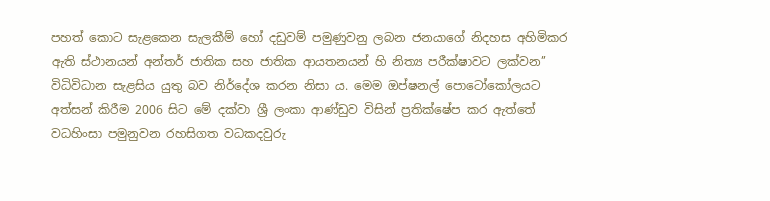පහත් කොට සැළකෙන සැලකීම් හෝ දඩුවම් පමුණුවනු ලබන ජනයාගේ නිදහස අහිමිකර ඇති ස්ථානයන් අන්තර් ජාතික සහ ජාතික ආයතනයන් හි නිත්‍ය පරීක්ෂාවට ලක්වන’’ විධිවිධාන සැළසිය යුතු බව නිර්දේශ කරන නිසා ය. මෙම ඔප්ෂනල් පොටෝකෝලයට අත්සන් කිරීම 2006 සිට මේ දක්වා ශ්‍රී ලංකා ආණ්ඩුව විසින් ප්‍රතික්ෂේප කර ඇත්තේ වධහිංසා පමුනුවන රහසිගත වධකදවුරු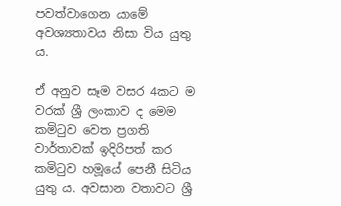පවත්වාගෙන යාමේ අවශ්‍යතාවය නිසා විය යුතු ය.

ඒ අනුව සෑම වසර 4කට ම වරක් ශ්‍රී ලංකාව ද මෙම කමිටුව වෙත ප්‍රගති වාර්තාවක් ඉදිරිපත් කර කමිටුව හමූයේ පෙනී සිටිය යුතු ය. අවසාන වතාවට ශ්‍රී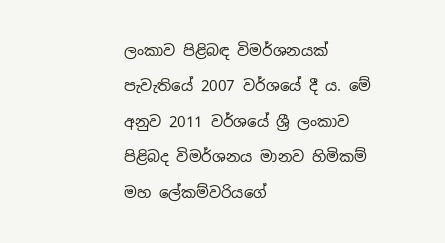ලංකාව පිළිබඳ විමර්ශනයක් පැවැතියේ 2007 වර්ශයේ දී ය. මේ අනුව 2011 වර්ශයේ ශ්‍රී ලංකාව පිළිබද විමර්ශනය මානව හිමිකම් මහ ලේකම්වරියගේ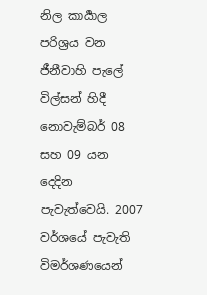නිල කාර්‍යාල පරිශ්‍රය වන ජීනීවාහි පැලේ විල්සන් හිදී නොවැම්බර් 08 සහ 09 යන දෙදින පැවැත්වෙයි. 2007 වර්ශයේ පැවැති විමර්ශණයෙන්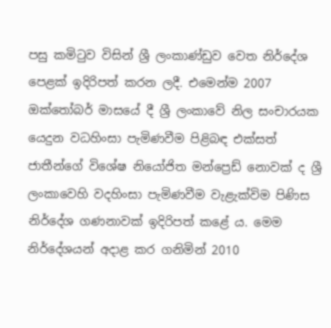පසු කමිටුව විසින් ශ්‍රී ලංකාණ්ඩුව වෙත නිර්දේශ පෙළක් ඉදිරිපත් කරන ලදී. එමෙන්ම 2007 ඔක්තෝබර් මාසයේ දී ශ්‍රී ලංකාවේ නිල සංචාරයක යෙදුන වධහිංසා පැමිණවීම පිළිබඳ එක්සත් ජාතීන්ගේ විශේෂ නියෝජිත මන්ප්‍රෙඩ් නොවක් ද ශ්‍රී ලංකාවෙහි වදහිංසා පැමිණවීම වැළැක්විම පිණිස නිර්දේශ ගණනාවක් ඉදිරිපත් කළේ ය. මෙම නිර්දේශයන් අදාළ කර ගනිමින් 2010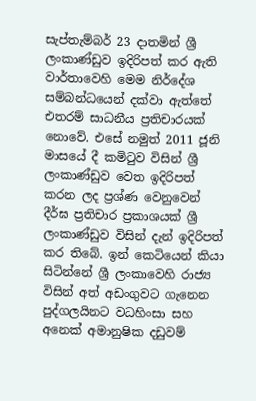සැප්තැම්බර් 23 දාතමින් ශ්‍රී ලංකාණ්ඩුව ඉදිරිපත් කර ඇති වාර්තාවෙහි මෙම නිර්දේශ සම්බන්ධයෙන් දක්වා ඇත්තේ එතරම් සාධනීය ප්‍රතිචාරයක් නොවේ. එසේ නමුත් 2011 ජූනි මාසයේ දී කමිටුව විසින් ශ්‍රී ලංකාණ්ඩුව වෙත ඉදිරිපත් කරන ලද ප්‍රශ්ණ වෙනුවෙන් දීර්ඝ ප්‍රතිචාර ප්‍රකාශයක් ශ්‍රී ලංකාණ්ඩුව විසින් දැන් ඉදිරිපත් කර තිබේ. ඉන් කෙටියෙන් කියා සිටින්නේ ශ්‍රී ලංකාවෙහි රාජ්‍ය විසින් අත් අඩංගුවට ගැනෙන පුද්ගලයිනට වධහිංසා සහ අනෙක් අමානුෂික දඩුවම්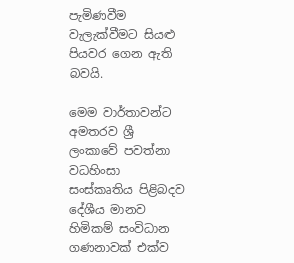පැමිණවීම වැලැක්වීමට සියළු පියවර ගෙන ඇති බවයි.

මෙම වාර්තාවන්ට අමතරව ශ්‍රී ලංකාවේ පවත්නා වධහිංසා සංස්කෘතිය පිළිබදව දේශීය මානව හිමිකම් සංවිධාන ගණනාවක් එක්ව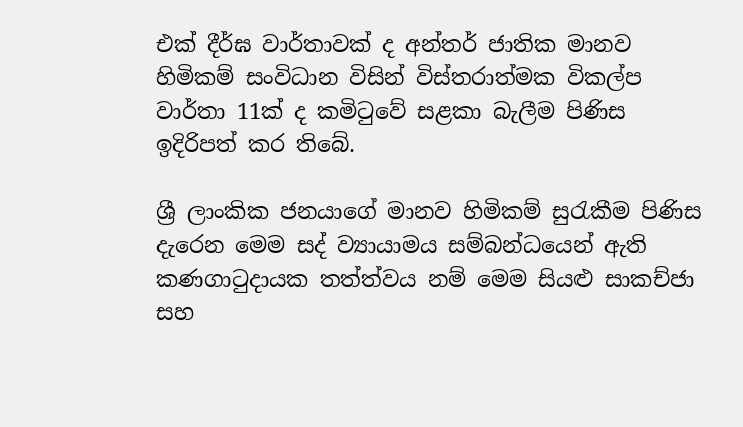එක් දීර්ඝ වාර්තාවක් ද අන්තර් ජාතික මානව හිමිකම් සංවිධාන විසින් විස්තරාත්මක විකල්ප වාර්තා 11ක් ද කමිටුවේ සළකා බැලීම පිණිස ඉදිරිපත් කර තිබේ.

ශ්‍රී ලාංකික ජනයාගේ මානව හිමිකම් සුරැකීම පිණිස දැරෙන මෙම සද් ව්‍යායාමය සම්බන්ධයෙන් ඇති කණගාටුදායක තත්ත්වය නම් මෙම සියළු සාකච්ජා සහ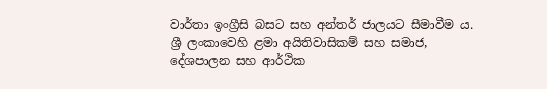වාර්තා ඉංග්‍රීසි බසට සහ අන්තර් ජාලයට සීමාවීම ය. ශ්‍රී ලංකාවෙහි ළමා අයිතිවාසිකම් සහ සමාජ, දේශපාලන සහ ආර්ථික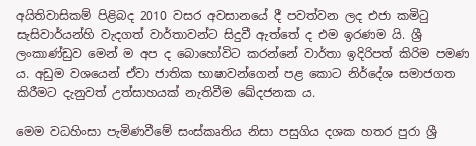අයිතිවාසිකම් පිළිබද 2010 වසර අවසානයේ දී පවත්වන ලද එජා කමිටු සැසිවාර්යන්හි වැදගත් වාර්තාවන්ට සිදුවී ඇත්තේ ද එම ඉරණම යි. ශ්‍රී ලංකාණ්ඩුව මෙන් ම අප ද බොහෝවිට කරන්නේ වාර්තා ඉදිරිපත් කිරිම පමණ ය. අඩුම වශයෙන් ඒවා ජාතික භාෂාවන්ගෙන් පළ කොට නිර්දේශ සමාජගත කිරීමට දැනුවත් උත්සාහයක් නැතිවීම ඛේදජනක ය.

මෙම වධහිංසා පැමිණවීමේ සංස්කෘතිය නිසා පසුගිය දශක හතර පුරා ශ්‍රී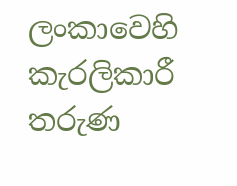ලංකාවෙහි කැරලිකාරී තරුණ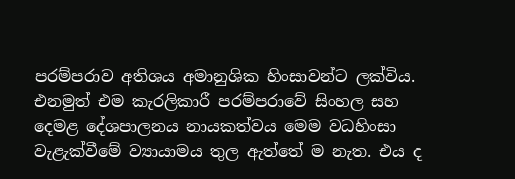පරම්පරාව අතිශය අමානුශික හිංසාවන්ට ලක්විය. එනමුත් එම කැරලිකාරී පරම්පරාවේ සිංහල සහ දෙමළ දේශපාලනය නායකත්වය මෙම වධහිංසා වැළැක්වීමේ ව්‍යායාමය තුල ඇත්තේ ම නැත. එය ද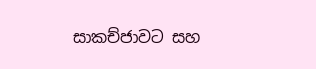සාකච්ජාවට සහ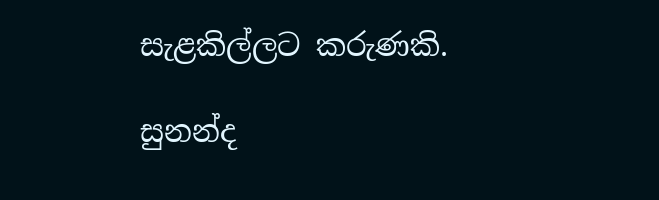සැළකිල්ලට කරුණකි.

සුනන්ද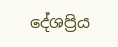දේශප්‍රිය